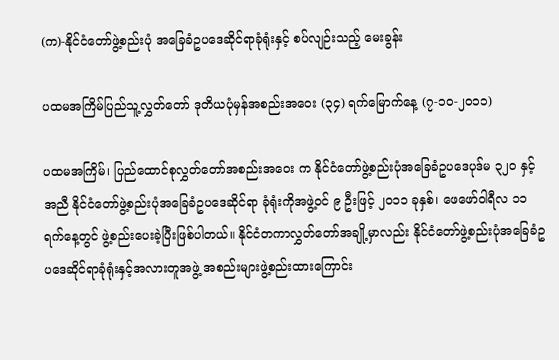(က)-နိုင်ငံတော်ဖွဲ့စည်းပုံ အခြေခံဥပဒေဆိုင်ရာခုံရုံးနှင့် စပ်လျဉ်းသည့် မေးခွန်း

ပထမအကြိမ်ပြည်သူ့လွှတ်တော် ဒုတိယပုံမှန်အစည်းအ‌ဝေး (၃၄) ရက်မြောက်နေ့ (၇-၁၀-၂၀၁၁)

ပထမအကြိမ်၊ ပြည်ထောင်စုလွှတ်တော်အစည်းအဝေး က နိုင်ငံတော်ဖွဲ့စည်းပုံအခြေခံဥပဒေပုဒ်မ ၃၂၀ နှင့်အညီ နိုင်ငံတော်ဖွဲ့စည်းပုံအခြေခံဥပဒေဆိုင်ရာ ခုံရုံးကိုအဖွဲ့ဝင် ၉ ဦးဖြင့် ၂၀၁၁ ခုနှစ်၊ ဖေဖော်ဝါရီလ ၁၁ ရက်နေ့တွင် ဖွဲ့စည်းပေးခဲ့ပြီးဖြစ်ပါတယ်။ နိုင်ငံတကာလွှတ်တော်အချို့မှာလည်း နိုင်ငံတော်ဖွဲ့စည်းပုံအခြေခံဥပဒေဆိုင်ရာခုံရုံးနှင့်အလားတူအဖွဲ့ အစည်းများဖွဲ့စည်းထားကြောင်း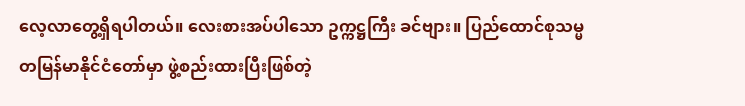လေ့လာတွေ့ရှိရပါတယ်။ လေးစားအပ်ပါသော ဥက္ကဋ္ဌကြီး ခင်ဗျား။ ပြည်ထောင်စုသမ္မတမြန်မာနိုင်ငံတော်မှာ ဖွဲ့စည်းထားပြီးဖြစ်တဲ့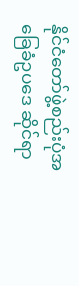နိုင်ငံတော်ဖွဲ့စည်းပုံအခြေခံဥပဒေ ဆိုင်ရာ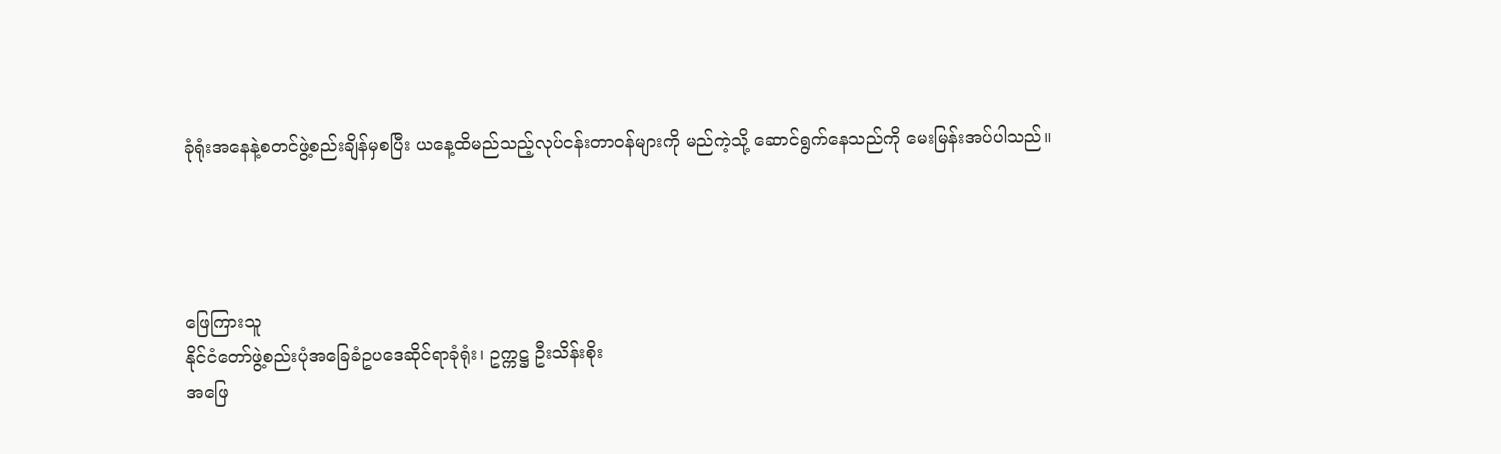ခုံရုံးအနေနဲ့စတင်ဖွဲ့စည်းချိန်မှစပြီး ယနေ့ထိမည်သည့်လုပ်ငန်းတာဝန်များကို မည်ကဲ့သို့ ဆောင်ရွက်နေသည်ကို မေးမြန်းအပ်ပါသည်။




ဖြေကြားသူ
နိုင်ငံတော်ဖွဲ့စည်းပုံအခြေခံဥပဒေဆိုင်ရာခုံရုံး၊ ဥက္ကဋ္ဌ ဦးသိန်းစိုး
အဖြေ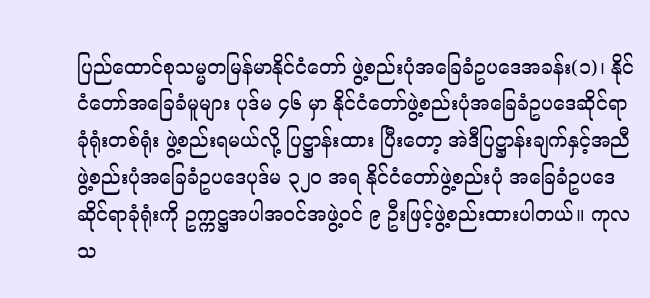ပြည်ထောင်စုသမ္မတမြန်မာနိုင်ငံတော် ဖွဲ့စည်းပုံအခြေခံဥပဒေအခန်း(၁)၊ နိုင်ငံတော်အခြေခံမူများ ပုဒ်မ ၄၆ မှာ နိုင်ငံတော်ဖွဲ့စည်းပုံအခြေခံဥပဒေဆိုင်ရာခုံရုံးတစ်ရုံး ဖွဲ့စည်းရမယ်လို့ ပြဋ္ဌာန်းထား ပြီးတော့ အဲဒီပြဋ္ဌာန်းချက်နှင့်အညီ ဖွဲ့စည်းပုံအခြေခံဥပဒေပုဒ်မ ၃၂၀ အရ နိုင်ငံတော်ဖွဲ့စည်းပုံ အခြေခံဥပဒေဆိုင်ရာခုံရုံးကို ဥက္ကဋ္ဌအပါအဝင်အဖွဲ့ဝင် ၉ ဦးဖြင့်ဖွဲ့စည်းထားပါတယ်။ ကုလသ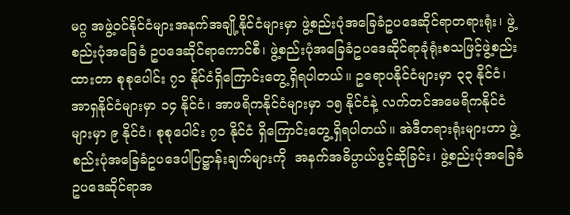မဂ္ဂ အဖွဲ့ဝင်နိုင်ငံများအနက်အချို့နိုင်ငံများမှာ ဖွဲ့စည်းပုံအခြေခံဥပဒေဆိုင်ရာတရားရုံး၊ ဖွဲ့စည်းပုံအခြေခံ ဥပဒေဆိုင်ရာကောင်စီ၊ ဖွဲ့စည်းပုံအခြေခံဥပဒေဆိုင်ရာခုံရုံးစသဖြင့်ဖွဲ့စည်းထားတာ စုစုပေါင်း ၇၁ နိုင်ငံရှိကြောင်းတွေ့ရှိရပါတယ်။ ဥရောပနိုင်ငံများမှာ ၃၃ နိုင်ငံ၊ အာရှနိုင်ငံများမှာ ၁၄ နိုင်ငံ၊ အာဖရိကနိုင်ငံများမှာ ၁၅ နိုင်ငံနဲ့ လက်တင်အမေရိကနိုင်ငံများမှာ ၉ နိုင်ငံ၊ စုစုပေါင်း ၇၁ နိုင်ငံ ရှိကြောင်းတွေ့ရှိရပါတယ်။ အဲဒီတရားရုံးများဟာ ဖွဲ့စည်းပုံအခြေခံဥပဒေပါပြဋ္ဌာန်းချက်များကို  အနက်အဓိပ္ပာယ်ဖွင့်ဆိုခြင်း၊ ဖွဲ့စည်းပုံအခြေခံဥပဒေဆိုင်ရာအ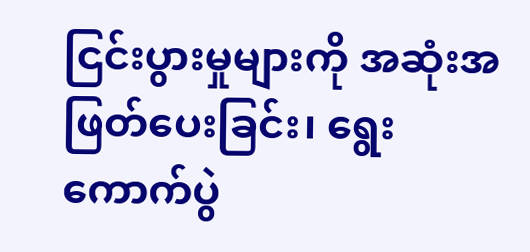ငြင်းပွားမှုများကို အဆုံးအဖြတ်ပေးခြင်း၊ ရွေးကောက်ပွဲ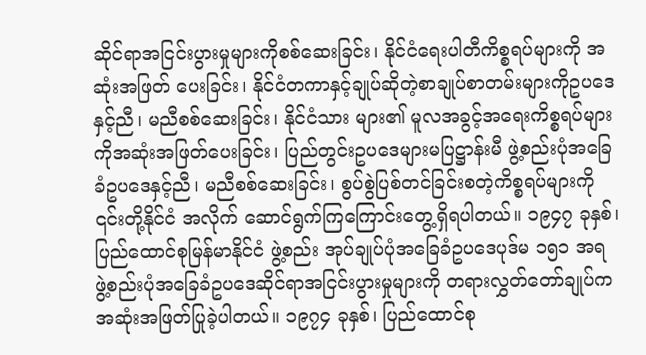ဆိုင်ရာအငြင်းပွားမှုများကိုစစ်ဆေးခြင်း၊ နိုင်ငံရေးပါတီကိစ္စရပ်များကို အဆုံးအဖြတ် ပေးခြင်း၊ နိုင်ငံတကာနှင့်ချုပ်ဆိုတဲ့စာချုပ်စာတမ်းများကိုဥပဒေနှင့်ညီ၊ မညီစစ်ဆေးခြင်း၊ နိုင်ငံသား များ၏ မူလအခွင့်အရေးကိစ္စရပ်များကိုအဆုံးအဖြတ်ပေးခြင်း၊ ပြည်တွင်းဥပဒေများမပြဋ္ဌာန်းမီ ဖွဲ့စည်းပုံအခြေခံဥပဒေနှင့်ညီ၊ မညီစစ်ဆေးခြင်း၊ စွပ်စွဲပြစ်တင်ခြင်းစတဲ့ကိစ္စရပ်များကို ၎င်းတို့နိုင်ငံ အလိုက် ဆောင်ရွက်ကြကြောင်းတွေ့ရှိရပါတယ်။ ၁၉၄၇ ခုနှစ်၊ ပြည်ထောင်စုမြန်မာနိုင်ငံ ဖွဲ့စည်း အုပ်ချုပ်ပုံအခြေခံဥပဒေပုဒ်မ ၁၅၁ အရ ဖွဲ့စည်းပုံအခြေခံဥပဒေဆိုင်ရာအငြင်းပွားမှုများကို တရားလွှတ်တော်ချုပ်က အဆုံးအဖြတ်ပြုခဲ့ပါတယ်။ ၁၉၇၄ ခုနှစ်၊ ပြည်ထောင်စု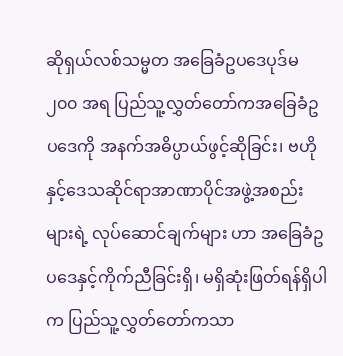ဆိုရှယ်လစ်သမ္မတ အခြေခံဥပဒေပုဒ်မ ၂၀၀ အရ ပြည်သူ့လွှတ်တော်ကအခြေခံဥပဒေကို အနက်အဓိပ္ပာယ်ဖွင့်ဆိုခြင်း၊ ဗဟိုနှင့်ဒေသဆိုင်ရာအာဏာပိုင်အဖွဲ့အစည်းများရဲ့ လုပ်ဆောင်ချက်များ ဟာ အခြေခံဥပဒေနှင့်ကိုက်ညီခြင်းရှိ၊ မရှိဆုံးဖြတ်ရန်ရှိပါက ပြည်သူ့လွှတ်တော်ကသာ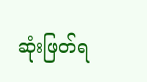ဆုံးဖြတ်ရ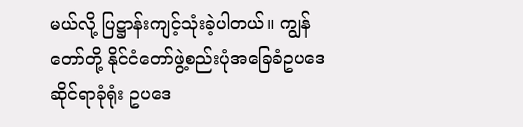မယ်လို့ ပြဋ္ဌာန်းကျင့်သုံးခဲ့ပါတယ်။ ကျွန်တော်တို့ နိုင်ငံတော်ဖွဲ့စည်းပုံအခြေခံဥပဒေဆိုင်ရာခုံရုံး ဥပဒေ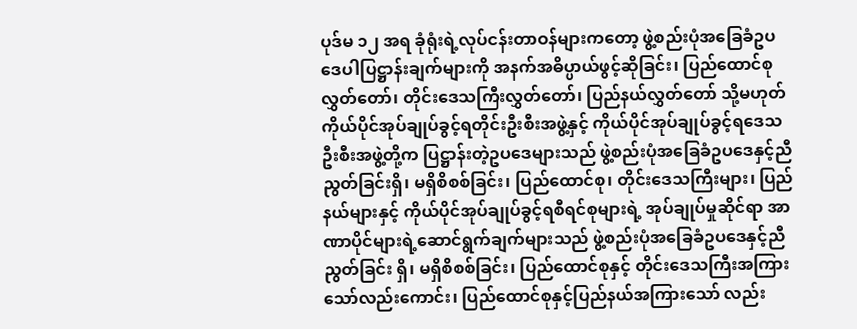ပုဒ်မ ၁၂ အရ ခုံရုံးရဲ့လုပ်ငန်းတာဝန်များကတော့ ဖွဲ့စည်းပုံအခြေခံဥပဒေပါပြဋ္ဌာန်းချက်များကို အနက်အဓိပ္ပာယ်ဖွင့်ဆိုခြင်း၊ ပြည်ထောင်စုလွှတ်တော်၊ တိုင်းဒေသကြီးလွှတ်တော်၊ ပြည်နယ်လွှတ်တော် သို့မဟုတ် ကိုယ်ပိုင်အုပ်ချုပ်ခွင့်ရတိုင်းဦးစီးအဖွဲ့နှင့် ကိုယ်ပိုင်အုပ်ချုပ်ခွင့်ရဒေသဦးစီးအဖွဲ့တို့က ပြဋ္ဌာန်းတဲ့ဥပ‌ဒေများသည် ဖွဲ့စည်းပုံအခြေခံဥပဒေနှင့်ညီညွတ်ခြင်းရှိ၊ မရှိစိစစ်ခြင်း၊ ပြည်ထောင်စု၊ တိုင်းဒေသကြီးများ၊ ပြည်နယ်များနှင့် ကိုယ်ပိုင်အုပ်ချုပ်ခွင့်ရစီရင်စုများရဲ့ အုပ်ချုပ်မှုဆိုင်ရာ အာဏာပိုင်များရဲ့ဆောင်ရွက်ချက်များသည် ဖွဲ့စည်းပုံအခြေခံဥပဒေနှင့်ညီညွတ်ခြင်း ရှိ၊ မရှိစိစစ်ခြင်း၊ ပြည်ထောင်စုနှင့် တိုင်းဒေသကြီးအကြားသော်လည်းကောင်း၊ ပြည်ထောင်စုနှင့်ပြည်နယ်အကြားသော် လည်း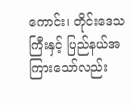ကောင်း၊ တိုင်းဒေသကြီးနှင့် ပြည်နယ်အကြားသော်လည်း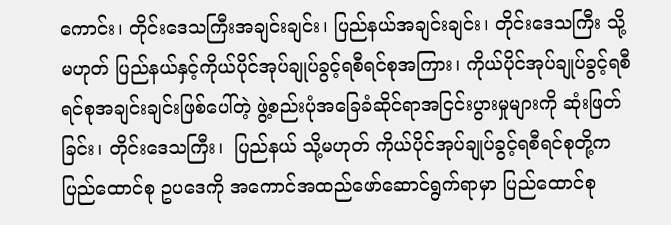ကောင်း၊ တိုင်းဒေသကြီးအချင်းချင်း၊ ပြည်နယ်အချင်းချင်း၊ တိုင်းဒေသကြီး သို့မဟုတ် ပြည်နယ်နှင့်ကိုယ်ပိုင်အုပ်ချုပ်ခွင့်ရစီရင်စုအကြား၊ ကိုယ်ပိုင်အုပ်ချုပ်ခွင့်ရစီရင်စုအချင်းချင်းဖြစ်ပေါ်တဲ့ ဖွဲ့စည်းပုံအခြေခံဆိုင်ရာအငြင်းပွားမှုများကို ဆုံးဖြတ်ခြင်း၊ တိုင်းဒေသကြီး၊  ပြည်နယ် သို့မဟုတ် ကိုယ်ပိုင်အုပ်ချုပ်ခွင့်ရစီရင်စုတို့က ပြည်ထောင်စု ဥပဒေကို အကောင်အထည်ဖော်ဆောင်ရွက်ရာမှာ ပြည်ထောင်စု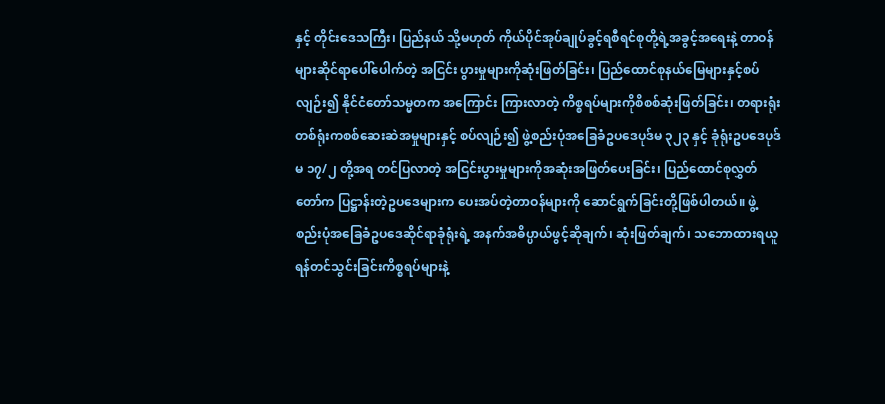နှင့် တိုင်းဒေသကြီး၊ ပြည်နယ် သို့မဟုတ် ကိုယ်ပိုင်အုပ်ချုပ်ခွင့်ရစီရင်စုတို့ရဲ့အခွင့်အရေးနဲ့ တာဝန်များဆိုင်ရာပေါ်ပေါက်တဲ့ အငြင်း ပွားမှုများကိုဆုံးဖြတ်ခြင်း၊ ပြည်ထောင်စုနယ်မြေများနှင့်စပ်လျဉ်း၍ နိုင်ငံတော်သမ္မတက အကြောင်း ကြားလာတဲ့ ကိစ္စရပ်များကိုစိစစ်ဆုံးဖြတ်ခြင်း၊ တရားရုံးတစ်ရုံးကစစ်ဆေးဆဲအမှုများနှင့် စပ်လျဉ်း၍ ဖွဲ့စည်းပုံအခြေခံဥပဒေပုဒ်မ ၃၂၃ နှင့် ခုံရုံးဥပဒေပုဒ်မ ၁၇/၂ တို့အရ တင်ပြလာတဲ့ အငြင်းပွားမှုများကိုအဆုံးအဖြတ်ပေးခြင်း၊ ပြည်ထောင်စုလွှတ်တော်က ပြဋ္ဌာန်းတဲ့ဥပဒေများက ပေးအပ်တဲ့တာဝန်များကို ဆောင်ရွက်ခြင်းတို့ဖြစ်ပါတယ်။ ဖွဲ့စည်းပုံအခြေခံဥပဒေဆိုင်ရာခုံရုံးရဲ့ အနက်အဓိပ္ပာယ်ဖွင့်ဆိုချက်၊ ဆုံးဖြတ်ချက်၊ သဘောထားရယူရန်တင်သွင်းခြင်းကိစ္စရပ်များနဲ့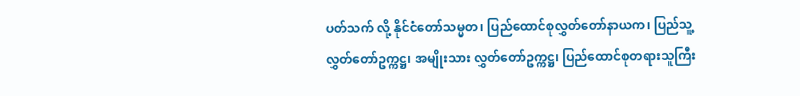ပတ်သက် လို့ နိုင်ငံတော်သမ္မတ၊ ပြည်ထောင်စုလွှတ်တော်နာယက၊ ပြည်သူ့လွှတ်တော်ဥက္ကဋ္ဌ၊ အမျိုးသား လွှတ်တော်ဥက္ကဋ္ဌ၊ ပြည်ထောင်စုတရားသူကြီး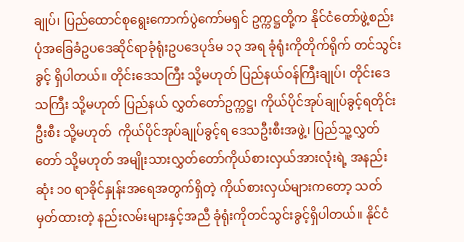ချုပ်၊ ပြည်ထောင်စုရွေးကောက်ပွဲကော်မရှင် ဥက္ကဋ္ဌတို့က နိုင်ငံတော်ဖွဲ့စည်းပုံအခြေခံဥပဒေဆိုင်ရာခုံရုံးဥပဒေပုဒ်မ ၁၃ အရ ခုံရုံးကိုတိုက်ရိုက် တင်သွင်းခွင့် ရှိပါတယ်။ တိုင်းဒေသကြီး သို့မဟုတ် ပြည်နယ်ဝန်ကြီးချုပ်၊ တိုင်းဒေသကြီး သို့မဟုတ် ပြည်နယ် လွှတ်တော်ဥက္ကဋ္ဌ၊ ကိုယ်ပိုင်အုပ်ချုပ်ခွင့်ရတိုင်းဦးစီး သို့မဟုတ်  ကိုယ်ပိုင်အုပ်ချုပ်ခွင့်ရ ဒေသဦးစီးအဖွဲ့၊ ပြည်သူ့လွှတ်တော် သို့မဟုတ် အမျိုးသားလွှတ်တော်ကိုယ်စားလှယ်အားလုံးရဲ့ အနည်းဆုံး ၁၀ ရာခိုင်နှုန်းအရေအတွက်ရှိတဲ့ ကိုယ်စားလှယ်များကတော့ သတ်မှတ်ထားတဲ့ နည်းလမ်းများနှင့်အညီ ခုံရုံးကိုတင်သွင်းခွင့်ရှိပါတယ်။ နိုင်ငံ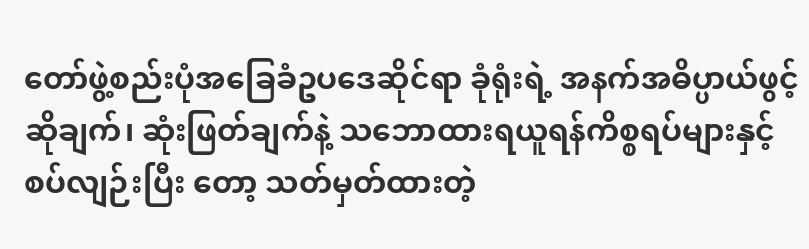တော်ဖွဲ့စည်းပုံအခြေခံဥပဒေဆိုင်ရာ ခုံရုံးရဲ့ အနက်အဓိပ္ပာယ်ဖွင့်ဆိုချက်၊ ဆုံးဖြတ်ချက်နဲ့ သဘောထားရယူရန်ကိစ္စရပ်များနှင့် စပ်လျဉ်းပြီး တော့ သတ်မှတ်ထားတဲ့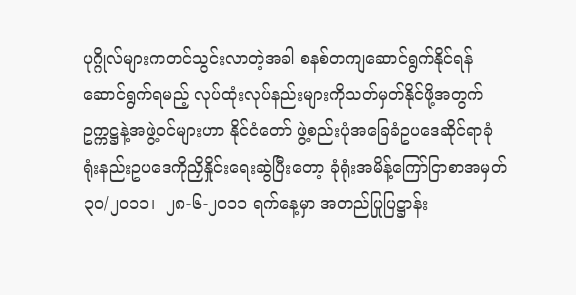ပုဂ္ဂိုလ်များကတင်သွင်းလာတဲ့အခါ စနစ်တကျ‌ဆောင်ရွက်နိုင်ရန် ဆောင်ရွက်ရမည့် လုပ်ထုံးလုပ်နည်းများကိုသတ်မှတ်နိုင်ဖို့အတွက် ဥက္ကဋ္ဌနဲ့အဖွဲ့ဝင်များဟာ နိုင်ငံတော် ဖွဲ့စည်းပုံအခြေခံဥပဒေဆိုင်ရာခုံရုံးနည်းဥပဒေကိုညှိနှိုင်းရေးဆွဲပြီးတော့ ခုံရုံးအမိန့်ကြော်ငြာစာအမှတ် ၃၀/၂၀၁၁၊  ၂၈-၆-၂၀၁၁ ရက်နေ့မှာ အတည်ပြုပြဋ္ဌာန်း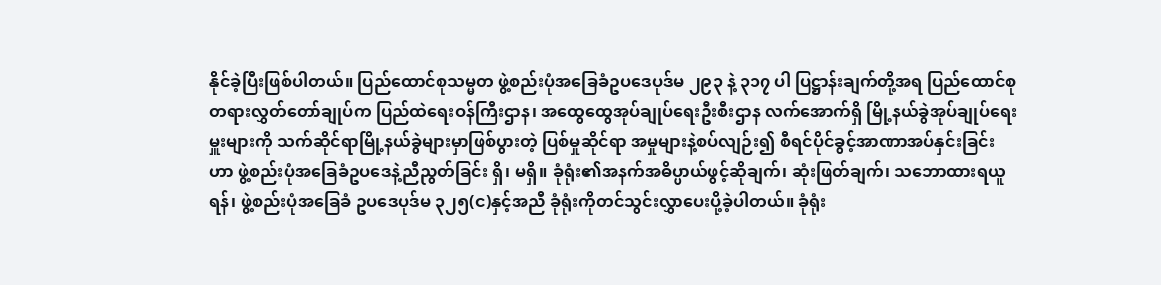နိုင်ခဲ့ပြီးဖြစ်ပါတယ်။ ပြည်ထောင်စုသမ္မတ ဖွဲ့စည်းပုံအခြေခံဥပဒေပုဒ်မ ၂၉၃ နဲ့ ၃၁၇ ပါ ပြဋ္ဌာန်းချက်တို့အရ ပြည်ထောင်စုတရားလွှတ်တော်ချုပ်က ပြည်ထဲရေးဝန်ကြီးဌာန၊ အထွေထွေအုပ်ချုပ်ရေးဦးစီးဌာန လက်အောက်ရှိ မြို့နယ်ခွဲအုပ်ချုပ်ရေးမှူးများကို သက်ဆိုင်ရာမြို့နယ်ခွဲများမှာဖြစ်ပွားတဲ့ ပြစ်မှုဆိုင်ရာ အမှုများနဲ့စပ်လျဉ်း၍ စီရင်ပိုင်ခွင့်အာဏာအပ်နှင်းခြင်းဟာ ဖွဲ့စည်းပုံအခြေခံဥပဒေနဲ့ညီညွတ်ခြင်း ရှိ၊ မရှိ။ ခုံရုံး၏အနက်အဓိပ္ပာယ်ဖွင့်ဆိုချက်၊ ဆုံးဖြတ်ချက်၊ သဘောထားရယူရန်၊ ဖွဲ့စည်းပုံအခြေခံ ဥပဒေပုဒ်မ ၃၂၅(င)နှင့်အညီ ခုံရုံးကိုတင်သွင်းလွှာပေးပို့ခဲ့ပါတယ်။ ခုံရုံး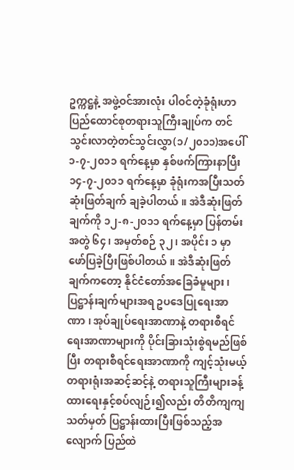ဥက္ကဋ္ဌနဲ့ အဖွဲ့ဝင်အားလုံး ပါဝင်တဲ့ခုံရုံးဟာ ပြည်ထောင်စုတရားသူကြီးချုပ်က တင်သွင်းလာတဲ့တင်သွင်းလွှာ(၁/၂၀၁၁)အပေါ် ၁-၇-၂၀၁၁ ရက်နေ့မှာ နှစ်ဖက်ကြားနာပြီး ၁၄-၇-၂၀၁၁ ရက်နေ့မှာ ခုံရုံးကအပြီးသတ်ဆုံးဖြတ်ချက် ချခဲ့ပါတယ်။ အဲဒီဆုံးဖြတ်ချက်ကို ၁၂-၈-၂၀၁၁ ရက်နေ့မှာ ပြန်တမ်းအတွဲ ၆၄၊ အမှတ်စဉ် ၃၂ ၊ အပိုင်း ၁ မှာ ဖော်ပြခဲ့ပြီးဖြစ်ပါတယ်။ အဲဒီဆုံးဖြတ်ချက်ကတော့ နိုင်ငံ‌တော်အခြေခံမူများ၊ ပြဋ္ဌာန်းချက်များအရ ဥပဒေပြုရေးအာဏာ၊ အုပ်ချုပ်ရေးအာဏာနဲ့ တရားစီရင်ရေးအာဏာများကို ပိုင်းခြားသုံးစွဲရမည်ဖြစ်ပြီး တရားစီရင်ရေးအာဏာကို ကျင့်သုံးမယ့် တရားရုံးအဆင့်ဆင့်နဲ့ တရားသူကြီးများခန့်ထားရေးနှင့်စပ်လျဉ်း၍လည်း တိတိကျကျသတ်မှတ် ပြဋ္ဌာန်းထားပြီးဖြစ်သည့်အလျောက် ပြည်ထဲ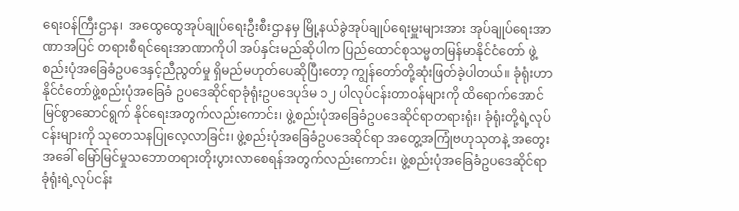ရေးဝန်ကြီးဌာန၊  အထွေထွေအုပ်ချုပ်ရေးဦးစီးဌာနမှ မြို့နယ်ခွဲအုပ်ချုပ်ရေးမှူးများအား အုပ်ချုပ်ရေးအာဏာအပြင် တရားစီရင်ရေးအာဏာကိုပါ အပ်နှင်းမည်ဆိုပါက ပြည်ထောင်စုသမ္မတမြန်မာနိုင်ငံတော် ဖွဲ့စည်းပုံအခြေခံဥပဒေနှင့်ညီညွတ်မှု ရှိမည်မဟုတ်ပေဆိုပြီးတော့ ကျွန်တော်တို့ဆုံးဖြတ်ခဲ့ပါတယ်။ ခုံရုံးဟာ နိုင်ငံတော်ဖွဲ့စည်းပုံအခြေခံ ဥပဒေဆိုင်ရာခုံရုံးဥပဒေပုဒ်မ ၁၂ ပါလုပ်ငန်းတာဝန်များကို ထိ‌ရောက်အောင်မြင်စွာဆောင်ရွက် နိုင်ရေးအတွက်လည်းကောင်း၊ ဖွဲ့စည်းပုံအခြေခံဥပဒေဆိုင်ရာတရားရုံး၊ ခုံရုံးတို့ရဲ့လုပ်ငန်းများကို သုတေသနပြုလေ့လာခြင်း၊ ဖွဲ့စည်းပုံအခြေခံဥပဒေဆိုင်ရာ အတွေ့အကြုံဗဟုသုတနဲ့ အတွေးအခေါ် မြော်မြင်မှုသဘောတရားတိုးပွားလာစေရန်အတွက်လည်းကောင်း၊ ဖွဲ့စည်းပုံအခြေခံဥပဒေဆိုင်ရာ ခုံရုံးရဲ့လုပ်ငန်း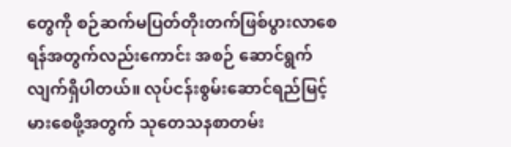တွေကို စဉ်ဆက်မပြတ်တိုးတက်ဖြစ်ပွားလာစေရန်အတွက်လည်းကောင်း အစဉ် ဆောင်ရွက်လျက်ရှိပါတယ်။ လုပ်ငန်းစွမ်းဆောင်ရည်မြင့်မားစေဖို့အတွက် သုတေသနစာတမ်း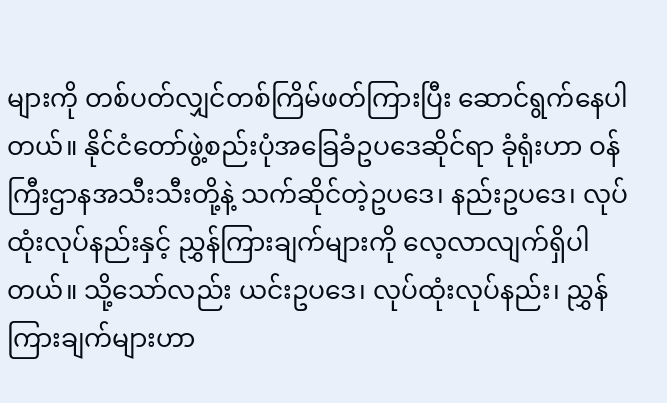များကို တစ်ပတ်လျှင်တစ်ကြိမ်ဖတ်ကြားပြီး ဆောင်ရွက်‌နေပါတယ်။ နိုင်ငံတော်ဖွဲ့စည်းပုံအခြေခံဥပဒေဆိုင်ရာ ခုံရုံးဟာ ဝန်ကြီးဌာနအသီးသီးတို့နဲ့ သက်ဆိုင်တဲ့ဥပဒေ၊ နည်းဥပဒေ၊ လုပ်ထုံးလုပ်နည်းနှင့် ညွှန်ကြားချက်များကို လေ့လာလျက်ရှိပါတယ်။ သို့သော်လည်း ယင်းဥပဒေ၊ လုပ်ထုံးလုပ်နည်း၊ ညွှန်ကြားချက်များဟာ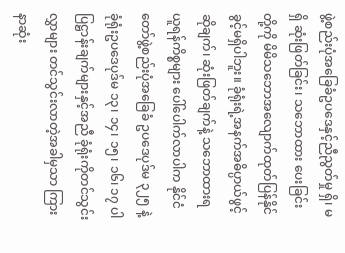ဖွဲ့စည်းပုံအခြေခံဥပဒေနှင့်ညီညွတ်မှု ရှိ၊ မရှိ ဆုံးဖြတ်ခြင်း၊ သဘောထား ပေးခြင်းတို့ကို မိမိသဘောအလျောက်ထုတ်ပြန်နိုင်ခွင့်မရှိပါဘူး။ ခုံရုံးရဲ့အနက်အဓိပ္ပာယ်ဖွင့်ဆိုချက်၊ ဆုံးဖြတ်ချက်နဲ့ သဘောထားရယူရန်ကိစ္စများ ပေါ်ပေါက်လာပါက နိုင်ငံတော်ဖွဲ့စည်းပုံအခြေခံ ဥပဒေပုဒ်မ ၃၂၅ နဲ့ ခုံရုံးဥပဒေပုဒ်မ ၁၃၊ ၁၄၊ ၁၅၊ ၁၆၊ ၁၇ ပါပြဋ္ဌာန်းချက်များနှင့်အညီ ခုံရုံးကိုတင်သွင်းလွှာများ တင်သွင်းလာတဲ့အခါမှသာ ကြားနာဆုံး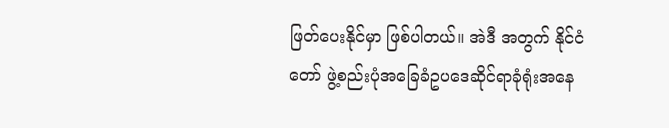ဖြတ်ပေးနိုင်မှာ ဖြစ်ပါတယ်။ အဲဒီ အတွက် နိုင်ငံတော် ဖွဲ့စည်းပုံအခြေခံဥပဒေဆိုင်ရာခုံရုံးအနေ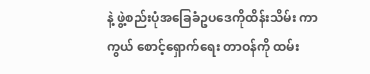နဲ့ ဖွဲ့စည်းပုံအခြေခံဥပဒေကိုထိန်းသိမ်း ကာကွယ် စောင့်ရှောက်ရေး တာဝန်ကို ထမ်း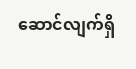ဆောင်လျက်ရှိ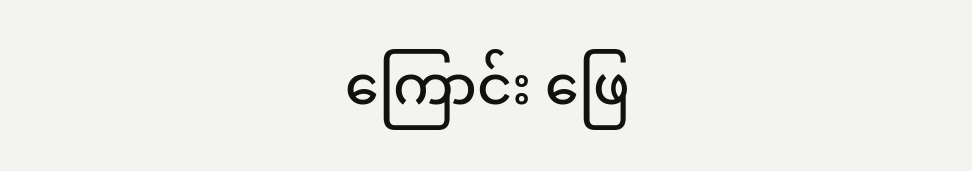ကြောင်း ဖြေ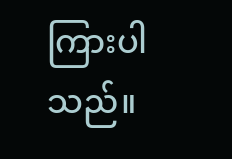ကြားပါသည်။